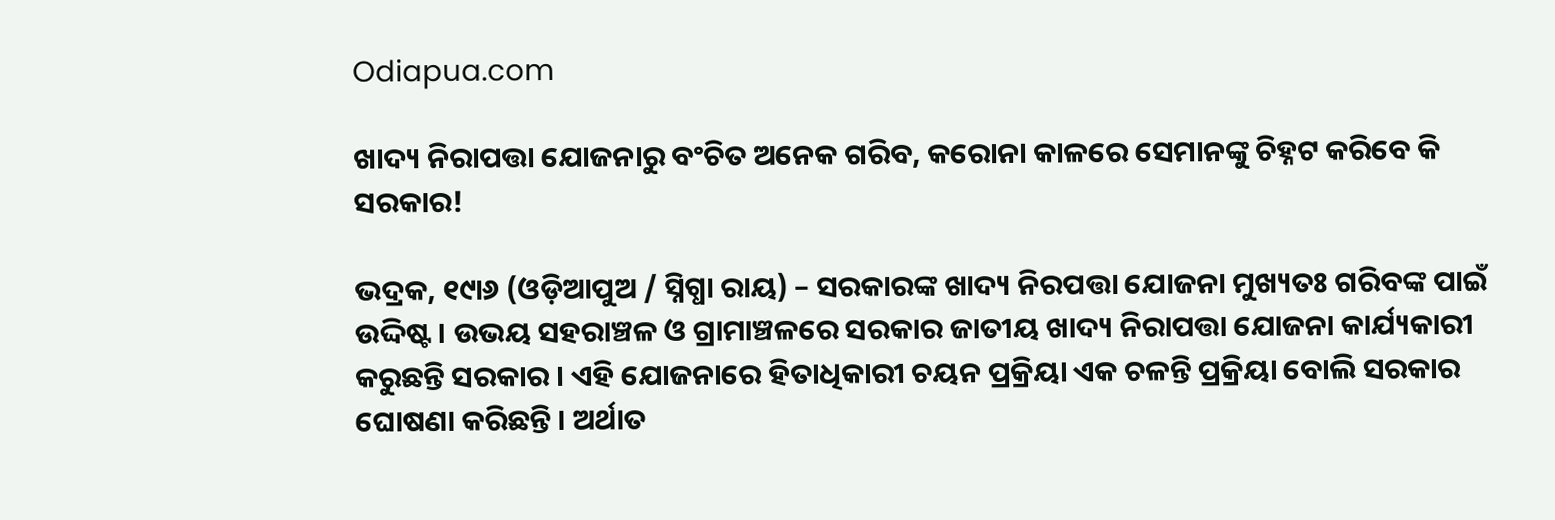Odiapua.com

ଖାଦ୍ୟ ନିରାପତ୍ତା ଯୋଜନାରୁ ବଂଚିତ ଅନେକ ଗରିବ, କରୋନା କାଳରେ ସେମାନଙ୍କୁ ଚିହ୍ନଟ କରିବେ କି ସରକାର!

ଭଦ୍ରକ, ୧୯ା୬ (ଓଡ଼ିଆପୁଅ / ସ୍ନିଗ୍ଧା ରାୟ) – ସରକାରଙ୍କ ଖାଦ୍ୟ ନିରପତ୍ତା ଯୋଜନା ମୁଖ୍ୟତଃ ଗରିବଙ୍କ ପାଇଁ ଉଦ୍ଦିଷ୍ଟ । ଉଭୟ ସହରାଞ୍ଚଳ ଓ ଗ୍ରାମାଞ୍ଚଳରେ ସରକାର ଜାତୀୟ ଖାଦ୍ୟ ନିରାପତ୍ତା ଯୋଜନା କାର୍ଯ୍ୟକାରୀ କରୁଛନ୍ତି ସରକାର । ଏହି ଯୋଜନାରେ ହିତାଧିକାରୀ ଚୟନ ପ୍ରକ୍ରିୟା ଏକ ଚଳନ୍ତି ପ୍ରକ୍ରିୟା ବୋଲି ସରକାର ଘୋଷଣା କରିଛନ୍ତି । ଅର୍ଥାତ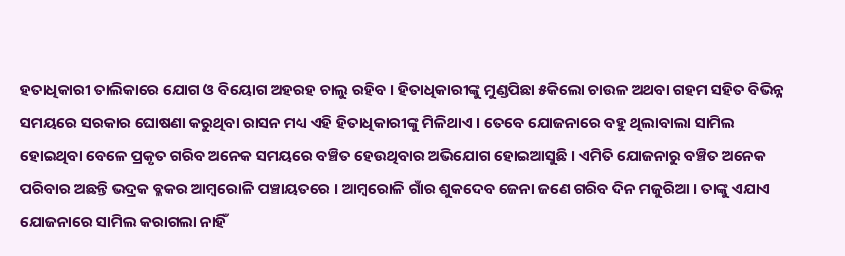ହତାଧିକାରୀ ତାଲିକାରେ ଯୋଗ ଓ ବିୟୋଗ ଅହରହ ଚାଲୁ ରହିବ । ହିତାଧିକାରୀଙ୍କୁ ମୁଣ୍ଡପିଛା ୫କିଲୋ ଚାଉଳ ଅଥବା ଗହମ ସହିତ ବିଭିନ୍ନ ସମୟରେ ସରକାର ଘୋଷଣା କରୁଥିବା ରାସନ ମଧ୍ୟ ଏହି ହିତାଧିକାରୀଙ୍କୁ ମିଳିଥାଏ । ତେବେ ଯୋଜନାରେ ବହୁ ଥିଲାବାଲା ସାମିଲ ହୋଇଥିବା ବେଳେ ପ୍ରକୃତ ଗରିବ ଅନେକ ସମୟରେ ବଞ୍ଚିତ ହେଉଥିବାର ଅଭିଯୋଗ ହୋଇଆସୁଛି । ଏମିତି ଯୋଜନାରୁ ବଞ୍ଚିତ ଅନେକ ପରିବାର ଅଛନ୍ତି ଭଦ୍ରକ ବ୍ଳକର ଆମ୍ବରୋଳି ପଞ୍ଚାୟତରେ । ଆମ୍ବରୋଳି ଗାଁର ଶୁକଦେବ ଜେନା ଜଣେ ଗରିବ ଦିନ ମଜୁରିଆ । ତାଙ୍କୁ ଏଯାଏ ଯୋଜନାରେ ସାମିଲ କରାଗଲା ନାହିଁ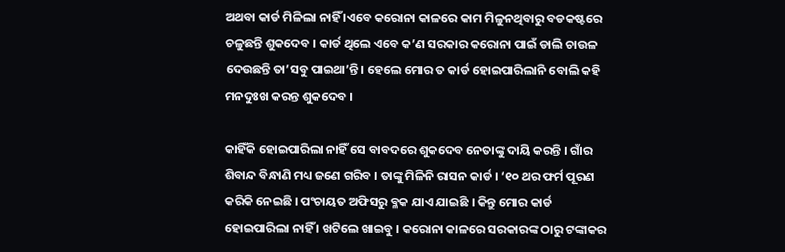ଅଥବା କାର୍ଡ ମିଳିଲା ନାହିଁ ।ଏବେ କରୋନା କାଳରେ କାମ ମିଳୁନଥିବାରୁ ବଡକଷ୍ଟରେ ଚଳୁଛନ୍ତି ଶୁକଦେବ । କାର୍ଡ ଥିଲେ ଏବେ କ’ଣ ସରକାର କରୋନା ପାଇଁ ଡାଲି ଚାଉଳ ଦେଉଛନ୍ତି ତା’ସବୁ ପାଇଥା’ନ୍ତି । ହେଲେ ମୋର ତ କାର୍ଡ ହୋଇପାରିଲାନି ବୋଲି କହି ମନଦୁଃଖ କରନ୍ତ ଶୁକଦେବ ।

କାହିଁକି ହୋଇପାରିଲା ନାହିଁ ସେ ବାବଦରେ ଶୁକଦେବ ନେତାଙ୍କୁ ଦାୟି କରନ୍ତି । ଗାଁର ଶିବାନ୍ଦ ବିନ୍ଧାଣି ମଧ୍ୟ ଜଣେ ଗରିବ । ତାଙ୍କୁ ମିଳିନି ରାସନ କାର୍ଡ । ‘୧୦ ଥର ଫର୍ମ ପୂରଣ କରିକି ନେଇଛି । ପଂଚାୟତ ଅଫିସରୁ ବ୍ଳକ ଯାଏ ଯାଇଛି । କିନ୍ତୁ ମୋର କାର୍ଡ ହୋଇପାରିଲା ନାହିଁ । ଖଟିଲେ ଖାଇବୁ । କରୋନା କାଳରେ ସରକାରଙ୍କ ଠାରୁ ଟଙ୍କାକର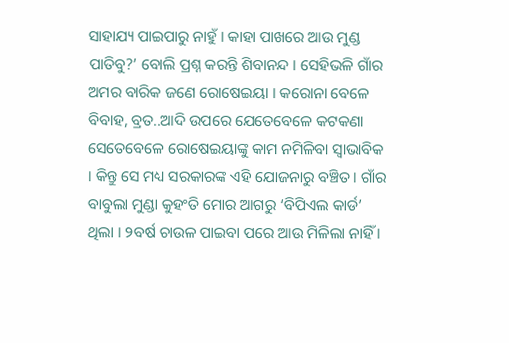ସାହାଯ୍ୟ ପାଇପାରୁ ନାହୁଁ । କାହା ପାଖରେ ଆଉ ମୁଣ୍ଡ ପାତିବୁ?’ ବୋଲି ପ୍ରଶ୍ନ କରନ୍ତି ଶିବାନନ୍ଦ । ସେହିଭଳି ଗାଁର ଅମର ବାରିକ ଜଣେ ରୋଷେଇୟା । କରୋନା ବେଳେ ବିବାହ, ବ୍ରତ..ଆଦି ଉପରେ ଯେତେବେଳେ କଟକଣା ସେତେବେଳେ ରୋଷେଇୟାଙ୍କୁ କାମ ନମିଳିବା ସ୍ୱାଭାବିକ । କିନ୍ତୁ ସେ ମଧ୍ୟ ସରକାରଙ୍କ ଏହି ଯୋଜନାରୁ ବଞ୍ଚିତ । ଗାଁର ବାବୁଲା ମୁଣ୍ଡା କୁହଂତି ମୋର ଆଗରୁ ‘ବିପିଏଲ କାର୍ଡ’ ଥିଲା । ୨ବର୍ଷ ଚାଉଳ ପାଇବା ପରେ ଆଉ ମିଳିଲା ନାହିଁ ।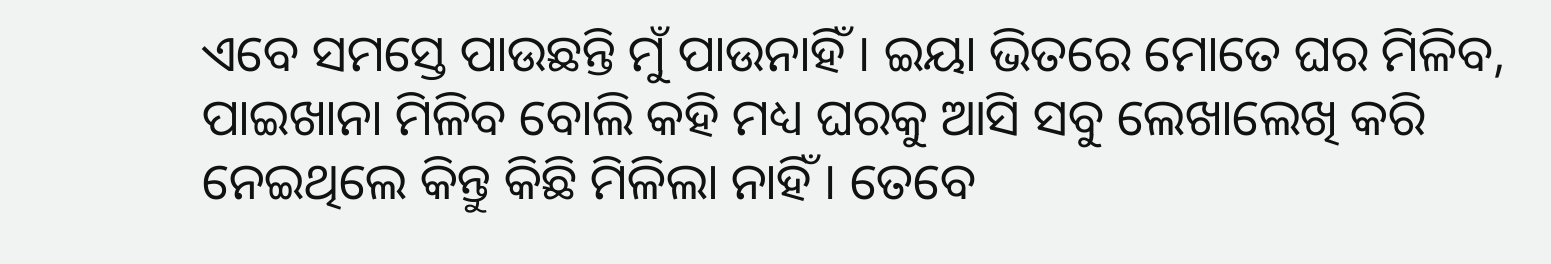ଏବେ ସମସ୍ତେ ପାଉଛନ୍ତି ମୁଁ ପାଉନାହିଁ । ଇୟା ଭିତରେ ମୋତେ ଘର ମିଳିବ, ପାଇଖାନା ମିଳିବ ବୋଲି କହି ମଧ୍ୟ ଘରକୁ ଆସି ସବୁ ଲେଖାଲେଖି କରି ନେଇଥିଲେ କିନ୍ତୁ କିଛି ମିଳିଲା ନାହିଁ । ତେବେ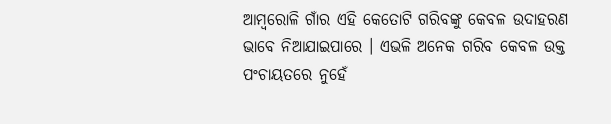ଆମ୍ବରୋଳି ଗାଁର ଏହି କେତୋଟି ଗରିବଙ୍କୁ କେବଳ ଉଦାହରଣ ଭାବେ ନିଆଯାଇପାରେ । ଏଭଳି ଅନେକ ଗରିବ କେବଳ ଉକ୍ତ ପଂଚାୟତରେ ନୁହେଁ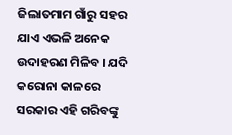ଜିଲାତମାମ ଗାଁରୁ ସହର ଯାଏ ଏଭଳି ଅନେକ ଉଦାହରଣ ମିଳିବ । ଯଦି କରୋନା କାଳରେ ସରକାର ଏହି ଗରିବଙ୍କୁ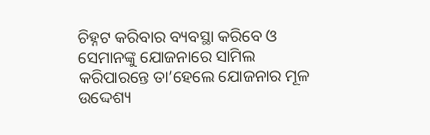ଚିହ୍ନଟ କରିବାର ବ୍ୟବସ୍ଥା କରିବେ ଓ ସେମାନଙ୍କୁ ଯୋଜନାରେ ସାମିଲ କରିପାରନ୍ତେ ତା’ହେଲେ ଯୋଜନାର ମୂଳ ଉଦ୍ଦେଶ୍ୟ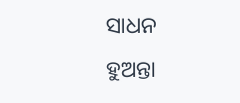ସାଧନ ହୁଅନ୍ତା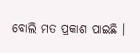ବୋଲି ମତ ପ୍ରକାଶ ପାଇଛି ।